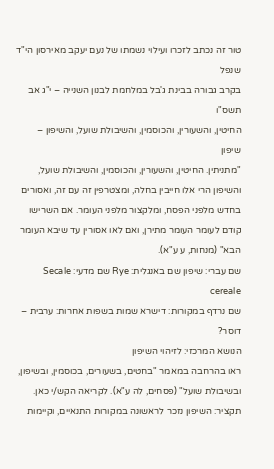טור זה נכתב לזכרו ועילוי נשמתו של נעם יעקב מאירסון הי"ד שנפל
בקרב גבורה בבינת ג'בל במלחמת לבנון השנייה – י"ג אב תשס"ו
החיטין, והשעורין, והכוסמין, והשיבולת שועל, והשיפון – שיפון
"מתניתין. החיטין, והשעורין, והכוסמין, והשיבולת שועל, והשיפון הרי אלו חייבין בחלה, ומצטרפין זה עם זה, ואסורים בחדש מלפני הפסח, ומלקצור מלפני העומר. אם השרישו קודם לעומר העומר מתירן, ואם לאו אסורין עד שיבא העומר הבא" (מנחות, ע ע"א).
שם עברי: שיפון שם באנגלית: Rye שם מדעי: Secale cereale
שם נרדף במקורות: דישרא שמות בשפות אחרות: ערבית – דוסר?
הנושא המרכזי: לזיהוי השיפון
ראו בהרחבה במאמר "בחטים, בשעורים, בכוסמין, ובשיפון, ובשיבולת שועל" (פסחים, לה ע"א). לקריאה הקש/י כאן.
תקציר: השיפון נזכר לראשונה במקורות התנאיים, וקיימות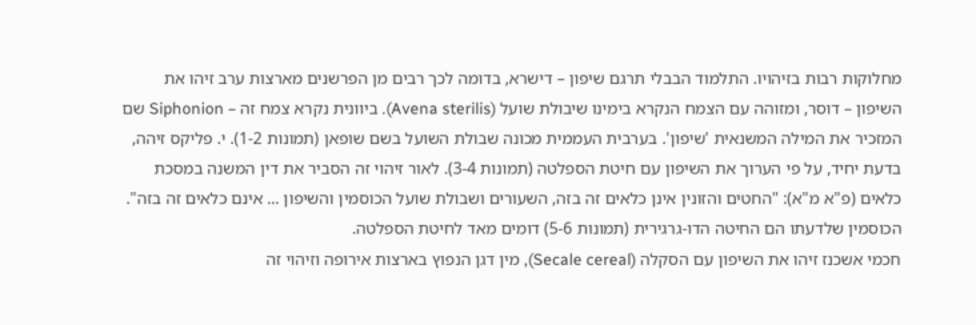מחלוקות רבות בזיהויו. התלמוד הבבלי תרגם שיפון – דישרא, בדומה לכך רבים מן הפרשנים מארצות ערב זיהו את השיפון – דוסר, ומזוהה עם הצמח הנקרא בימינו שיבולת שועל (Avena sterilis). ביוונית נקרא צמח זה – Siphonion שם המזכיר את המילה המשנאית 'שיפון'. בערבית העממית מכונה שבולת השועל בשם שופאן (תמונות 1-2). י. פליקס זיהה, בדעת יחיד, על פי הערוך את השיפון עם חיטת הספלטה (תמונות 3-4). לאור זיהוי זה הסביר את דין המשנה במסכת כלאים (פ"א מ"א): "החטים והזונין אינן כלאים זה בזה, השעורים ושבולת שועל הכוסמין והשיפון ... אינם כלאים זה בזה". הכוסמין שלדעתו הם החיטה הדו-גרגירית (תמונות 5-6) דומים מאד לחיטת הספלטה.
חכמי אשכנז זיהו את השיפון עם הסקלה (Secale cereal), מין דגן הנפוץ בארצות אירופה וזיהוי זה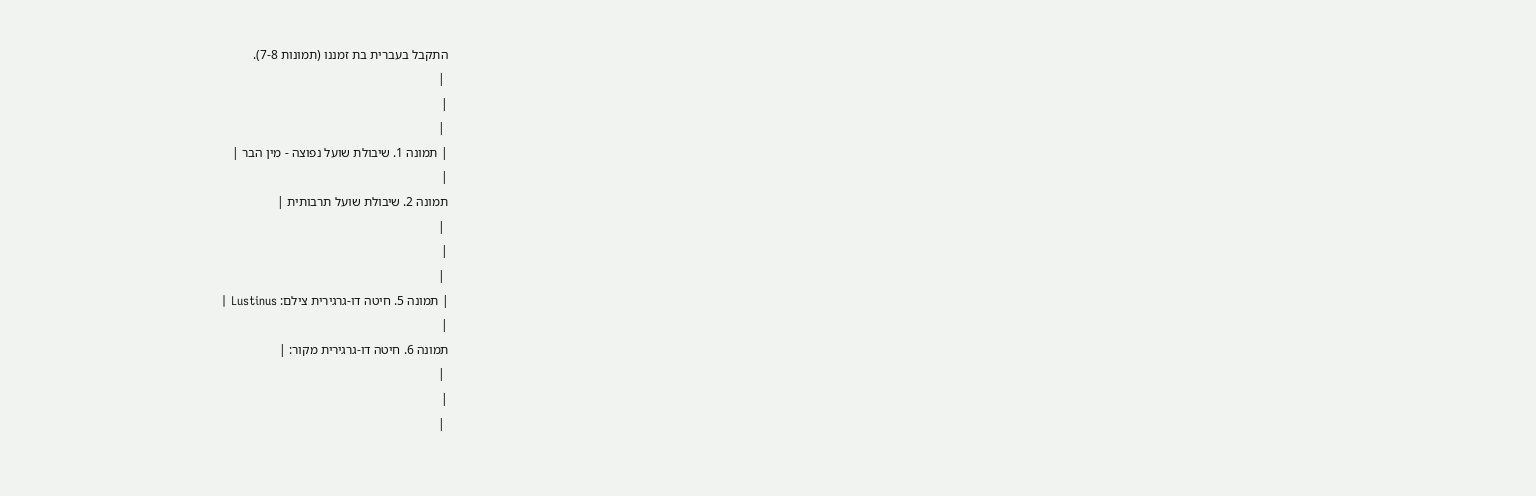התקבל בעברית בת זמננו (תמונות 7-8).
 |
|
 |
| תמונה 1. שיבולת שועל נפוצה - מין הבר |
|
תמונה 2. שיבולת שועל תרבותית |
 |
|
 |
| תמונה 5. חיטה דו-גרגירית צילם: Lustinus |
|
תמונה 6. חיטה דו-גרגירית מקור: |
 |
|
 |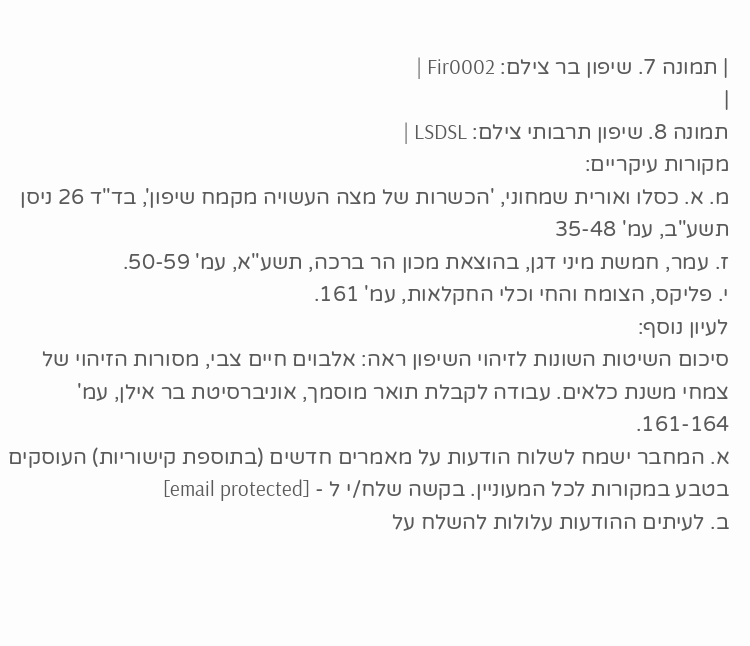| תמונה 7. שיפון בר צילם: Fir0002 |
|
תמונה 8. שיפון תרבותי צילם: LSDSL |
מקורות עיקריים:
מ. א. כסלו ואורית שמחוני, 'הכשרות של מצה העשויה מקמח שיפון', בד"ד 26 ניסן תשע"ב, עמ' 35-48
ז. עמר, חמשת מיני דגן, בהוצאת מכון הר ברכה, תשע"א, עמ' 50-59.
י. פליקס, הצומח והחי וכלי החקלאות, עמ' 161.
לעיון נוסף:
סיכום השיטות השונות לזיהוי השיפון ראה: אלבוים חיים צבי, מסורות הזיהוי של צמחי משנת כלאים. עבודה לקבלת תואר מוסמך, אוניברסיטת בר אילן, עמ' 161-164.
א. המחבר ישמח לשלוח הודעות על מאמרים חדשים (בתוספת קישוריות) העוסקים בטבע במקורות לכל המעוניין. בקשה שלח/י ל - [email protected]
ב. לעיתים ההודעות עלולות להשלח על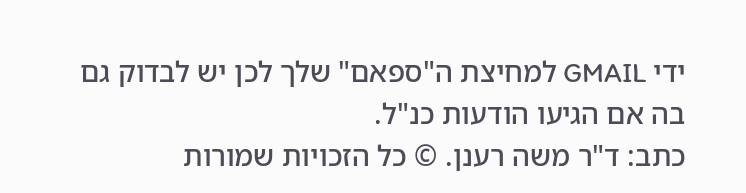ידי GMAIL למחיצת ה"ספאם" שלך לכן יש לבדוק גם בה אם הגיעו הודעות כנ"ל.
כתב: ד"ר משה רענן. © כל הזכויות שמורות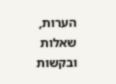הערות, שאלות ובקשות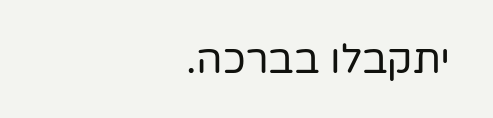יתקבלו בברכה.